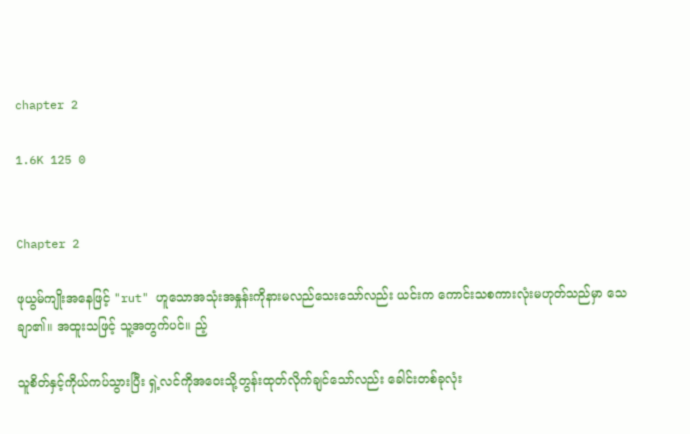chapter 2

1.6K 125 0


Chapter 2

ဖုယွမ်ကျိုးအနေဖြင့် "rut" ဟူသောအသုံးအနှုန်းကိုနားမလည်သေးသော်လည်း ယင်းက ကောင်းသစကားလုံးမဟုတ်သည်မှာ သေချာ၏။ အထူးသဖြင့် သူ့အတွက်ပင်။ ည့်

သူစိတ်နှင့်ကိုယ်ကပ်သွားပြီး ရှဲ့လင်ကိုအဝေးသို့တွန်းထုတ်လိုက်ချင်သော်လည်း ခေါင်းတစ်ခုလုံး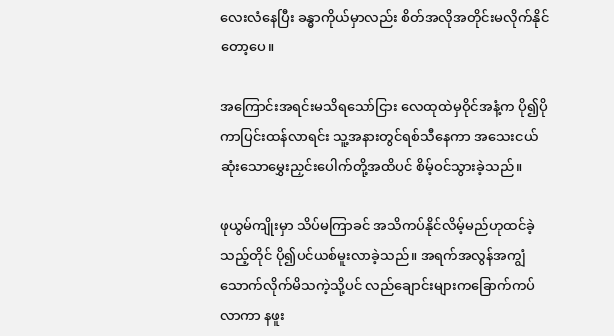လေးလံနေပြီး ခန္ဓာကိုယ်မှာလည်း စိတ်အလိုအတိုင်းမလိုက်နိုင်တော့ပေ။

အကြောင်းအရင်းမသိရသော်ငြား လေထုထဲမှဝိုင်အနံ့က ပို၍ပိုကာပြင်းထန်လာရင်း သူ့အနားတွင်ရစ်သီနေကာ အသေးငယ်ဆုံးသောမွှေးညှင်းပေါက်တို့အထိပင် စိမ့်ဝင်သွားခဲ့သည်။

ဖုယွမ်ကျိုးမှာ သိပ်မကြာခင် အသိကပ်နိုင်လိမ့်မည်ဟုထင်ခဲ့သည့်တိုင် ပို၍ပင်ယစ်မူးလာခဲ့သည်။ အရက်အလွန်အကျွံသောက်လိုက်မိသကဲ့သို့ပင် လည်ချောင်းများကခြောက်ကပ်လာကာ နဖူး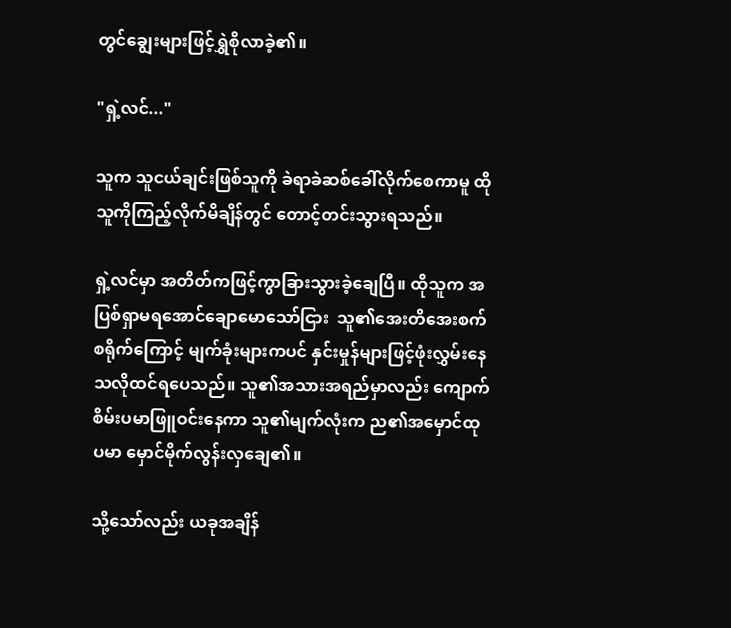တွင်ချွေးများဖြင့်ရွှဲစိုလာခဲ့၏။

"ရှဲ့လင်..."

သူက သူငယ်ချင်းဖြစ်သူကို ခဲရာခဲဆစ်ခေါ်လိုက်စေကာမူ ထိုသူကိုကြည့်လိုက်မိချိန်တွင် တောင့်တင်းသွားရသည်။

ရှဲ့လင်မှာ အတိတ်ကဖြင့်ကွာခြားသွားခဲ့ချေပြီ။ ထိုသူက အပြစ်ရှာမရအောင်ချောမောသော်ငြား  သူ၏အေးတိအေးစက်စရိုက်ကြောင့် မျက်ခုံးများကပင် နှင်းမှုန်များဖြင့်ဖုံးလွှမ်းနေသလိုထင်ရပေသည်။ သူ၏အသားအရည်မှာလည်း ကျောက်စိမ်းပမာဖြူဝင်းနေကာ သူ၏မျက်လုံးက ည၏အမှောင်ထုပမာ မှောင်မိုက်လွန်းလှချေ၏။

သို့သော်လည်း ယခုအချိန်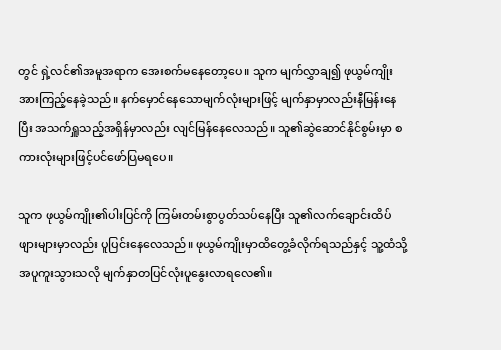တွင် ရှဲ့လင်၏အမူအရာက အေးစက်မနေတော့ပေ။ သူက မျက်လွှာချ၍ ဖုယွမ်ကျိုး အားကြည့်နေခဲ့သည်။ နက်မှောင်နေသောမျက်လုံးများဖြင့် မျက်နှာမှာလည်းနီမြန်းနေပြီး အသက်ရှူသည့်အရှိန်မှာလည်း လျင်မြန်နေလေသည်။ သူ၏ဆွဲဆောင်နိုင်စွမ်းမှာ စကားလုံးများဖြင့်ပင်ဖော်ပြမရပေ။

သူက ဖုယွမ်ကျိုး၏ပါးပြင်ကို ကြမ်းတမ်းစွာပွတ်သပ်နေပြီး သူ၏လက်ချောင်းထိပ်ဖျားများမှာလည်း ပူပြင်းနေလေသည်။ ဖုယွမ်ကျိုးမှာထိတွေ့ခံလိုက်ရသည်နှင့် သူ့ထံသို့အပူကူးသွားသလို မျက်နှာတပြင်လုံးပူနွေးလာရလေ၏။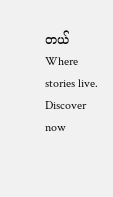တယ်Where stories live. Discover now